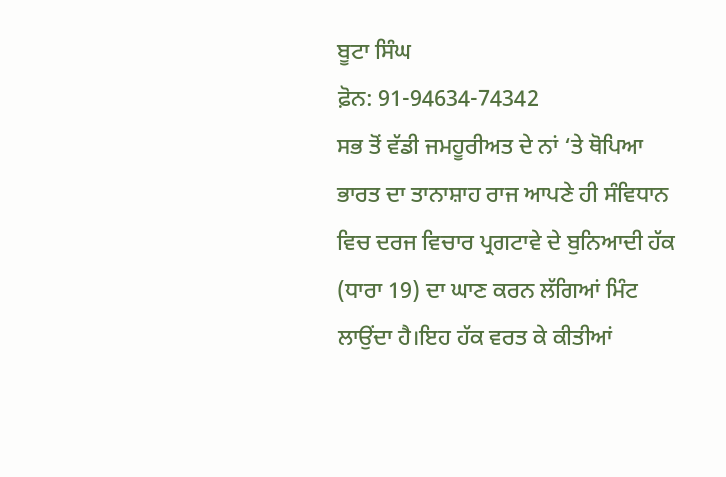ਬੂਟਾ ਸਿੰਘ
ਫ਼ੋਨ: 91-94634-74342
ਸਭ ਤੋਂ ਵੱਡੀ ਜਮਹੂਰੀਅਤ ਦੇ ਨਾਂ ‘ਤੇ ਥੋਪਿਆ ਭਾਰਤ ਦਾ ਤਾਨਾਸ਼ਾਹ ਰਾਜ ਆਪਣੇ ਹੀ ਸੰਵਿਧਾਨ ਵਿਚ ਦਰਜ ਵਿਚਾਰ ਪ੍ਰਗਟਾਵੇ ਦੇ ਬੁਨਿਆਦੀ ਹੱਕ (ਧਾਰਾ 19) ਦਾ ਘਾਣ ਕਰਨ ਲੱਗਿਆਂ ਮਿੰਟ ਲਾਉਂਦਾ ਹੈ।ਇਹ ਹੱਕ ਵਰਤ ਕੇ ਕੀਤੀਆਂ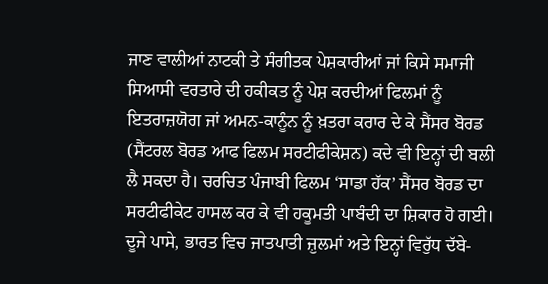ਜਾਣ ਵਾਲੀਆਂ ਨਾਟਕੀ ਤੇ ਸੰਗੀਤਕ ਪੇਸ਼ਕਾਰੀਆਂ ਜਾਂ ਕਿਸੇ ਸਮਾਜੀ ਸਿਆਸੀ ਵਰਤਾਰੇ ਦੀ ਹਕੀਕਤ ਨੂੰ ਪੇਸ਼ ਕਰਦੀਆਂ ਫਿਲਮਾਂ ਨੂੰ ਇਤਰਾਜ਼ਯੋਗ ਜਾਂ ਅਮਨ-ਕਾਨੂੰਨ ਨੂੰ ਖ਼ਤਰਾ ਕਰਾਰ ਦੇ ਕੇ ਸੈਂਸਰ ਬੋਰਡ (ਸੈਂਟਰਲ ਬੋਰਡ ਆਫ ਫਿਲਮ ਸਰਟੀਫੀਕੇਸ਼ਨ) ਕਦੇ ਵੀ ਇਨ੍ਹਾਂ ਦੀ ਬਲੀ ਲੈ ਸਕਦਾ ਹੈ। ਚਰਚਿਤ ਪੰਜਾਬੀ ਫਿਲਮ ‘ਸਾਡਾ ਹੱਕ’ ਸੈਂਸਰ ਬੋਰਡ ਦਾ ਸਰਟੀਫੀਕੇਟ ਹਾਸਲ ਕਰ ਕੇ ਵੀ ਹਕੂਮਤੀ ਪਾਬੰਦੀ ਦਾ ਸ਼ਿਕਾਰ ਹੋ ਗਈ। ਦੂਜੇ ਪਾਸੇ, ਭਾਰਤ ਵਿਚ ਜਾਤਪਾਤੀ ਜ਼ੁਲਮਾਂ ਅਤੇ ਇਨ੍ਹਾਂ ਵਿਰੁੱਧ ਦੱਬੇ-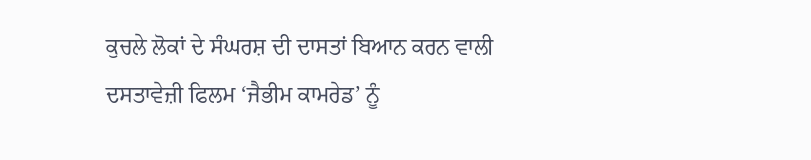ਕੁਚਲੇ ਲੋਕਾਂ ਦੇ ਸੰਘਰਸ਼ ਦੀ ਦਾਸਤਾਂ ਬਿਆਨ ਕਰਨ ਵਾਲੀ ਦਸਤਾਵੇਜ਼ੀ ਫਿਲਮ ‘ਜੈਭੀਮ ਕਾਮਰੇਡ’ ਨੂੰ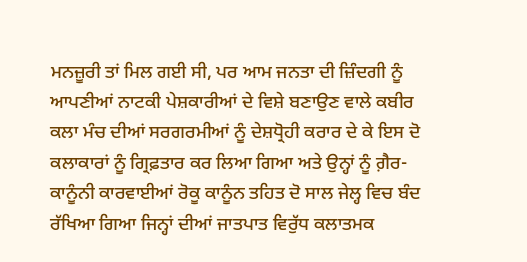ਮਨਜ਼ੂਰੀ ਤਾਂ ਮਿਲ ਗਈ ਸੀ, ਪਰ ਆਮ ਜਨਤਾ ਦੀ ਜ਼ਿੰਦਗੀ ਨੂੰ ਆਪਣੀਆਂ ਨਾਟਕੀ ਪੇਸ਼ਕਾਰੀਆਂ ਦੇ ਵਿਸ਼ੇ ਬਣਾਉਣ ਵਾਲੇ ਕਬੀਰ ਕਲਾ ਮੰਚ ਦੀਆਂ ਸਰਗਰਮੀਆਂ ਨੂੰ ਦੇਸ਼ਧ੍ਰੋਹੀ ਕਰਾਰ ਦੇ ਕੇ ਇਸ ਦੋ ਕਲਾਕਾਰਾਂ ਨੂੰ ਗ੍ਰਿਫ਼ਤਾਰ ਕਰ ਲਿਆ ਗਿਆ ਅਤੇ ਉਨ੍ਹਾਂ ਨੂੰ ਗ਼ੈਰ-ਕਾਨੂੰਨੀ ਕਾਰਵਾਈਆਂ ਰੋਕੂ ਕਾਨੂੰਨ ਤਹਿਤ ਦੋ ਸਾਲ ਜੇਲ੍ਹ ਵਿਚ ਬੰਦ ਰੱਖਿਆ ਗਿਆ ਜਿਨ੍ਹਾਂ ਦੀਆਂ ਜਾਤਪਾਤ ਵਿਰੁੱਧ ਕਲਾਤਮਕ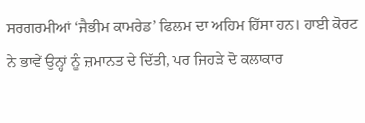ਸਰਗਰਮੀਆਂ ‘ਜੈਭੀਮ ਕਾਮਰੇਡ’ ਫਿਲਮ ਦਾ ਅਹਿਮ ਹਿੱਸਾ ਹਨ। ਹਾਈ ਕੋਰਟ ਨੇ ਭਾਵੇਂ ਉਨ੍ਹਾਂ ਨੂੰ ਜ਼ਮਾਨਤ ਦੇ ਦਿੱਤੀ, ਪਰ ਜਿਹੜੇ ਦੋ ਕਲਾਕਾਰ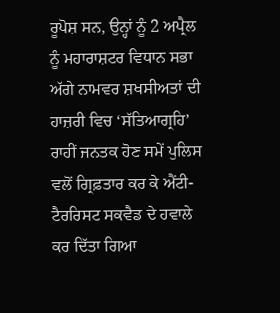ਰੂਪੋਸ਼ ਸਨ, ਉਨ੍ਹਾਂ ਨੂੰ 2 ਅਪ੍ਰੈਲ ਨੂੰ ਮਹਾਰਾਸ਼ਟਰ ਵਿਧਾਨ ਸਭਾ ਅੱਗੇ ਨਾਮਵਰ ਸ਼ਖਸੀਅਤਾਂ ਦੀ ਹਾਜ਼ਰੀ ਵਿਚ ‘ਸੱਤਿਆਗ੍ਰਹਿ’ ਰਾਹੀਂ ਜਨਤਕ ਹੋਣ ਸਮੇਂ ਪੁਲਿਸ ਵਲੋਂ ਗ੍ਰਿਫ਼ਤਾਰ ਕਰ ਕੇ ਐਂਟੀ-ਟੈਰਰਿਸਟ ਸਕਵੈਡ ਦੇ ਹਵਾਲੇ ਕਰ ਦਿੱਤਾ ਗਿਆ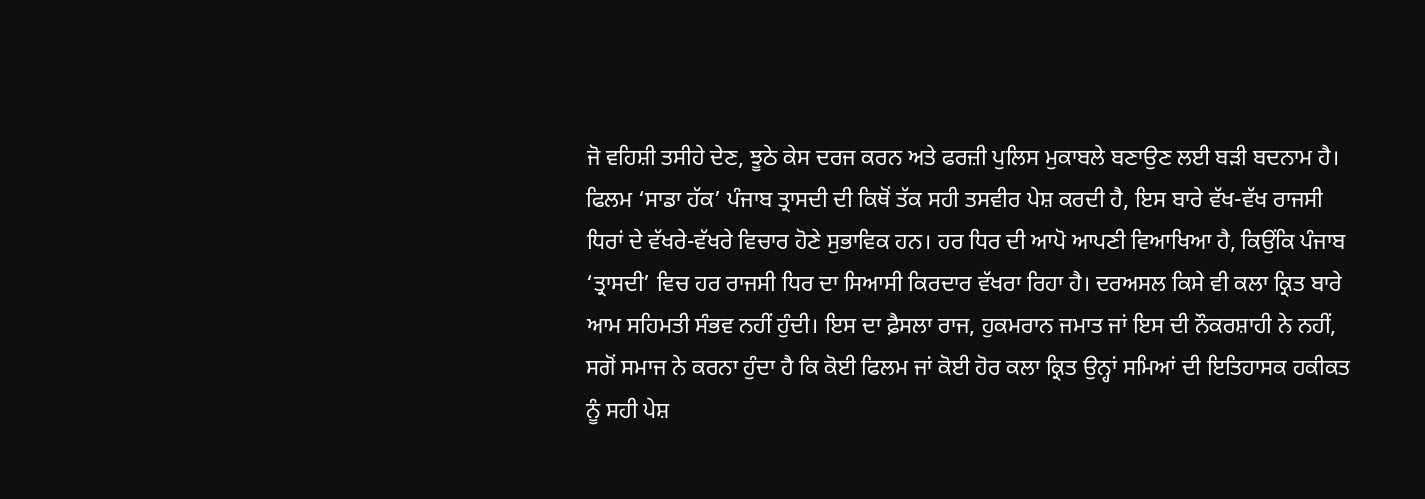ਜੋ ਵਹਿਸ਼ੀ ਤਸੀਹੇ ਦੇਣ, ਝੂਠੇ ਕੇਸ ਦਰਜ ਕਰਨ ਅਤੇ ਫਰਜ਼ੀ ਪੁਲਿਸ ਮੁਕਾਬਲੇ ਬਣਾਉਣ ਲਈ ਬੜੀ ਬਦਨਾਮ ਹੈ।
ਫਿਲਮ ‘ਸਾਡਾ ਹੱਕ’ ਪੰਜਾਬ ਤ੍ਰਾਸਦੀ ਦੀ ਕਿਥੋਂ ਤੱਕ ਸਹੀ ਤਸਵੀਰ ਪੇਸ਼ ਕਰਦੀ ਹੈ, ਇਸ ਬਾਰੇ ਵੱਖ-ਵੱਖ ਰਾਜਸੀ ਧਿਰਾਂ ਦੇ ਵੱਖਰੇ-ਵੱਖਰੇ ਵਿਚਾਰ ਹੋਣੇ ਸੁਭਾਵਿਕ ਹਨ। ਹਰ ਧਿਰ ਦੀ ਆਪੋ ਆਪਣੀ ਵਿਆਖਿਆ ਹੈ, ਕਿਉਂਕਿ ਪੰਜਾਬ ‘ਤ੍ਰਾਸਦੀ’ ਵਿਚ ਹਰ ਰਾਜਸੀ ਧਿਰ ਦਾ ਸਿਆਸੀ ਕਿਰਦਾਰ ਵੱਖਰਾ ਰਿਹਾ ਹੈ। ਦਰਅਸਲ ਕਿਸੇ ਵੀ ਕਲਾ ਕ੍ਰਿਤ ਬਾਰੇ ਆਮ ਸਹਿਮਤੀ ਸੰਭਵ ਨਹੀਂ ਹੁੰਦੀ। ਇਸ ਦਾ ਫ਼ੈਸਲਾ ਰਾਜ, ਹੁਕਮਰਾਨ ਜਮਾਤ ਜਾਂ ਇਸ ਦੀ ਨੌਕਰਸ਼ਾਹੀ ਨੇ ਨਹੀਂ, ਸਗੋਂ ਸਮਾਜ ਨੇ ਕਰਨਾ ਹੁੰਦਾ ਹੈ ਕਿ ਕੋਈ ਫਿਲਮ ਜਾਂ ਕੋਈ ਹੋਰ ਕਲਾ ਕ੍ਰਿਤ ਉਨ੍ਹਾਂ ਸਮਿਆਂ ਦੀ ਇਤਿਹਾਸਕ ਹਕੀਕਤ ਨੂੰ ਸਹੀ ਪੇਸ਼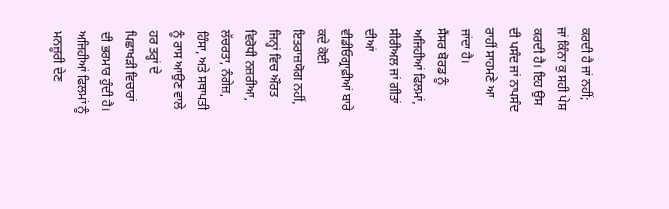ਕਰਦੀ ਹੈ ਜਾਂ ਨਹੀਂ; ਜਾਂ ਕਿੰਨਾ ਕੁ ਸਹੀ ਪੇਸ਼ ਕਰਦੀ ਹੈ। ਇਹ ਉਸ ਦੀ ਪਸੰਦ ਜਾਂ ਨਾਪਸੰਦ ਰਾਹੀਂ ਸਾਹਮਣੇ ਆ ਜਾਂਦਾ ਹੈ।
ਸੈਂਸਰ ਬੋਰਡ ਨੂੰ ਅਜਿਹੀਆਂ ਫਿਲਮਾਂ, ਸੀਰੀਅਲ ਜਾਂ ਗੀਤਾਂ ਦੀਆਂ ਵੀਡੀਓਗ੍ਰਾਫ਼ੀਆਂ ਬਾਰੇ ਕਦੇ ਕੋਈ ਇਤਰਾਜ਼ਯੋਗ ਨਹੀਂ, ਜਿਨ੍ਹਾਂ ਵਿਚ ਔਰਤ ਵਿਰੋਧੀ ਨਜ਼ਰੀਆ, ਲੱਚਰਤਾ, ਨੰਗੇਜ਼, ਹਿੰਸਾ, ਅਤੇ ਸਥਾਪਤੀ ਨੂੰ ਰਾਸ ਆਉਣ ਵਾਲੇ ਹਰ ਤਰ੍ਹਾਂ ਦੇ ਪਿਛਾਖੜੀ ਵਿਚਾਰਾਂ ਦੀ ਭਰਮਾਰ ਹੁੰਦੀ ਹੈ। ਅਜਿਹੀਆਂ ਫਿਲਮਾਂ ਨੂੰ ਮਨਜ਼ੂਰੀ ਦੇਣ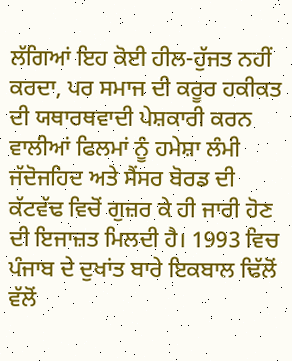ਲੱਗਿਆਂ ਇਹ ਕੋਈ ਹੀਲ-ਹੁੱਜਤ ਨਹੀਂ ਕਰਦਾ, ਪਰ ਸਮਾਜ ਦੀ ਕਰੂਰ ਹਕੀਕਤ ਦੀ ਯਥਾਰਥਵਾਦੀ ਪੇਸ਼ਕਾਰੀ ਕਰਨ ਵਾਲੀਆਂ ਫਿਲਮਾਂ ਨੂੰ ਹਮੇਸ਼ਾ ਲੰਮੀ ਜੱਦੋਜਹਿਦ ਅਤੇ ਸੈਂਸਰ ਬੋਰਡ ਦੀ ਕੱਟਵੱਢ ਵਿਚੋਂ ਗੁਜ਼ਰ ਕੇ ਹੀ ਜਾਰੀ ਹੋਣ ਦੀ ਇਜਾਜ਼ਤ ਮਿਲਦੀ ਹੈ। 1993 ਵਿਚ ਪੰਜਾਬ ਦੇ ਦੁਖਾਂਤ ਬਾਰੇ ਇਕਬਾਲ ਢਿੱਲੋਂ ਵੱਲੋਂ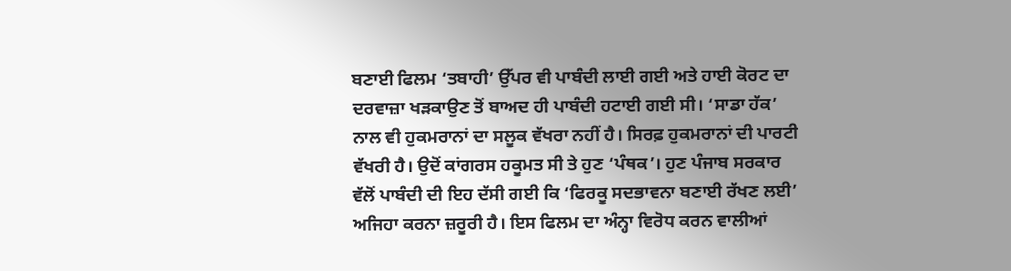ਬਣਾਈ ਫਿਲਮ ‘ਤਬਾਹੀ’ ਉੱਪਰ ਵੀ ਪਾਬੰਦੀ ਲਾਈ ਗਈ ਅਤੇ ਹਾਈ ਕੋਰਟ ਦਾ ਦਰਵਾਜ਼ਾ ਖੜਕਾਉਣ ਤੋਂ ਬਾਅਦ ਹੀ ਪਾਬੰਦੀ ਹਟਾਈ ਗਈ ਸੀ। ‘ਸਾਡਾ ਹੱਕ’ ਨਾਲ ਵੀ ਹੁਕਮਰਾਨਾਂ ਦਾ ਸਲੂਕ ਵੱਖਰਾ ਨਹੀਂ ਹੈ। ਸਿਰਫ਼ ਹੁਕਮਰਾਨਾਂ ਦੀ ਪਾਰਟੀ ਵੱਖਰੀ ਹੈ। ਉਦੋਂ ਕਾਂਗਰਸ ਹਕੂਮਤ ਸੀ ਤੇ ਹੁਣ ‘ਪੰਥਕ’। ਹੁਣ ਪੰਜਾਬ ਸਰਕਾਰ ਵੱਲੋਂ ਪਾਬੰਦੀ ਦੀ ਇਹ ਦੱਸੀ ਗਈ ਕਿ ‘ਫਿਰਕੂ ਸਦਭਾਵਨਾ ਬਣਾਈ ਰੱਖਣ ਲਈ’ ਅਜਿਹਾ ਕਰਨਾ ਜ਼ਰੂਰੀ ਹੈ। ਇਸ ਫਿਲਮ ਦਾ ਅੰਨ੍ਹਾ ਵਿਰੋਧ ਕਰਨ ਵਾਲੀਆਂ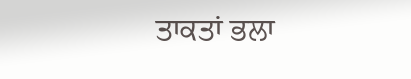ਤਾਕਤਾਂ ਭਲਾ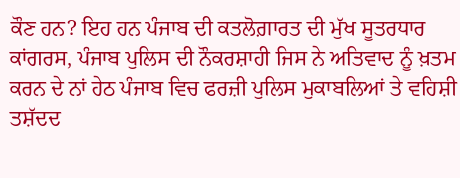ਕੌਣ ਹਨ? ਇਹ ਹਨ ਪੰਜਾਬ ਦੀ ਕਤਲੋਗ਼ਾਰਤ ਦੀ ਮੁੱਖ ਸੂਤਰਧਾਰ ਕਾਂਗਰਸ, ਪੰਜਾਬ ਪੁਲਿਸ ਦੀ ਨੌਕਰਸ਼ਾਹੀ ਜਿਸ ਨੇ ਅਤਿਵਾਦ ਨੂੰ ਖ਼ਤਮ ਕਰਨ ਦੇ ਨਾਂ ਹੇਠ ਪੰਜਾਬ ਵਿਚ ਫਰਜ਼ੀ ਪੁਲਿਸ ਮੁਕਾਬਲਿਆਂ ਤੇ ਵਹਿਸ਼ੀ ਤਸ਼ੱਦਦ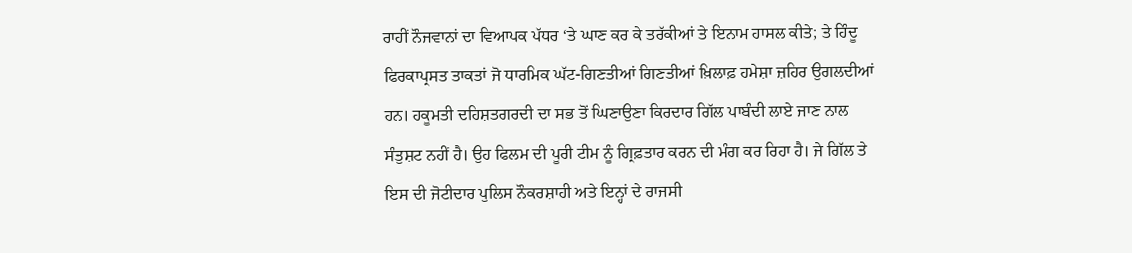ਰਾਹੀਂ ਨੌਜਵਾਨਾਂ ਦਾ ਵਿਆਪਕ ਪੱਧਰ ‘ਤੇ ਘਾਣ ਕਰ ਕੇ ਤਰੱਕੀਆਂ ਤੇ ਇਨਾਮ ਹਾਸਲ ਕੀਤੇ; ਤੇ ਹਿੰਦੂ ਫਿਰਕਾਪ੍ਰਸਤ ਤਾਕਤਾਂ ਜੋ ਧਾਰਮਿਕ ਘੱਟ-ਗਿਣਤੀਆਂ ਗਿਣਤੀਆਂ ਖ਼ਿਲਾਫ਼ ਹਮੇਸ਼ਾ ਜ਼ਹਿਰ ਉਗਲਦੀਆਂ ਹਨ। ਹਕੂਮਤੀ ਦਹਿਸ਼ਤਗਰਦੀ ਦਾ ਸਭ ਤੋਂ ਘਿਣਾਉਣਾ ਕਿਰਦਾਰ ਗਿੱਲ ਪਾਬੰਦੀ ਲਾਏ ਜਾਣ ਨਾਲ ਸੰਤੁਸ਼ਟ ਨਹੀਂ ਹੈ। ਉਹ ਫਿਲਮ ਦੀ ਪੂਰੀ ਟੀਮ ਨੂੰ ਗ੍ਰਿਫ਼ਤਾਰ ਕਰਨ ਦੀ ਮੰਗ ਕਰ ਰਿਹਾ ਹੈ। ਜੇ ਗਿੱਲ ਤੇ ਇਸ ਦੀ ਜੋਟੀਦਾਰ ਪੁਲਿਸ ਨੌਕਰਸ਼ਾਹੀ ਅਤੇ ਇਨ੍ਹਾਂ ਦੇ ਰਾਜਸੀ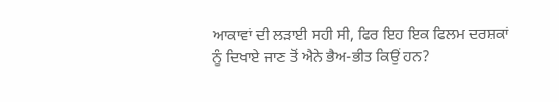ਆਕਾਵਾਂ ਦੀ ਲੜਾਈ ਸਹੀ ਸੀ, ਫਿਰ ਇਹ ਇਕ ਫਿਲਮ ਦਰਸ਼ਕਾਂ ਨੂੰ ਦਿਖਾਏ ਜਾਣ ਤੋਂ ਐਨੇ ਭੈਅ-ਭੀਤ ਕਿਉਂ ਹਨ?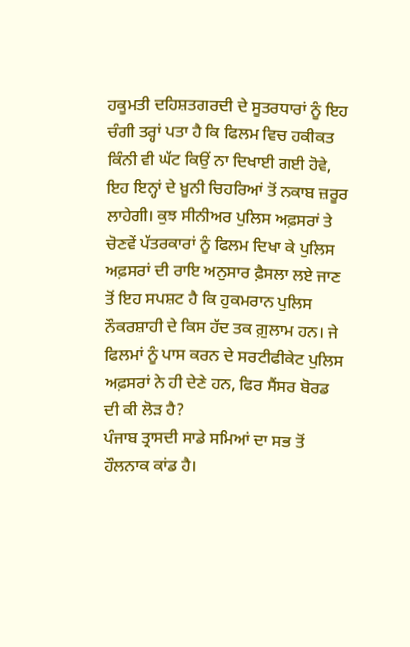ਹਕੂਮਤੀ ਦਹਿਸ਼ਤਗਰਦੀ ਦੇ ਸੂਤਰਧਾਰਾਂ ਨੂੰ ਇਹ ਚੰਗੀ ਤਰ੍ਹਾਂ ਪਤਾ ਹੈ ਕਿ ਫਿਲਮ ਵਿਚ ਹਕੀਕਤ ਕਿੰਨੀ ਵੀ ਘੱਟ ਕਿਉਂ ਨਾ ਦਿਖਾਈ ਗਈ ਹੋਵੇ, ਇਹ ਇਨ੍ਹਾਂ ਦੇ ਖ਼ੂਨੀ ਚਿਹਰਿਆਂ ਤੋਂ ਨਕਾਬ ਜ਼ਰੂਰ ਲਾਹੇਗੀ। ਕੁਝ ਸੀਨੀਅਰ ਪੁਲਿਸ ਅਫ਼ਸਰਾਂ ਤੇ ਚੋਣਵੇਂ ਪੱਤਰਕਾਰਾਂ ਨੂੰ ਫਿਲਮ ਦਿਖਾ ਕੇ ਪੁਲਿਸ ਅਫ਼ਸਰਾਂ ਦੀ ਰਾਇ ਅਨੁਸਾਰ ਫ਼ੈਸਲਾ ਲਏ ਜਾਣ ਤੋਂ ਇਹ ਸਪਸ਼ਟ ਹੈ ਕਿ ਹੁਕਮਰਾਨ ਪੁਲਿਸ ਨੌਕਰਸ਼ਾਹੀ ਦੇ ਕਿਸ ਹੱਦ ਤਕ ਗ਼ੁਲਾਮ ਹਨ। ਜੇ ਫਿਲਮਾਂ ਨੂੰ ਪਾਸ ਕਰਨ ਦੇ ਸਰਟੀਫੀਕੇਟ ਪੁਲਿਸ ਅਫ਼ਸਰਾਂ ਨੇ ਹੀ ਦੇਣੇ ਹਨ, ਫਿਰ ਸੈਂਸਰ ਬੋਰਡ ਦੀ ਕੀ ਲੋੜ ਹੈ?
ਪੰਜਾਬ ਤ੍ਰਾਸਦੀ ਸਾਡੇ ਸਮਿਆਂ ਦਾ ਸਭ ਤੋਂ ਹੌਲਨਾਕ ਕਾਂਡ ਹੈ।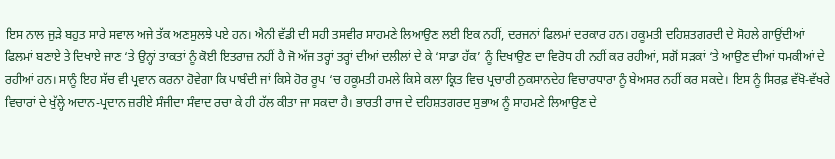ਇਸ ਨਾਲ ਜੁੜੇ ਬਹੁਤ ਸਾਰੇ ਸਵਾਲ ਅਜੇ ਤੱਕ ਅਣਸੁਲਝੇ ਪਏ ਹਨ। ਐਨੀ ਵੱਡੀ ਦੀ ਸਹੀ ਤਸਵੀਰ ਸਾਹਮਣੇ ਲਿਆਉਣ ਲਈ ਇਕ ਨਹੀਂ, ਦਰਜਨਾਂ ਫਿਲਮਾਂ ਦਰਕਾਰ ਹਨ। ਹਕੂਮਤੀ ਦਹਿਸ਼ਤਗਰਦੀ ਦੇ ਸੋਹਲੇ ਗਾਉਂਦੀਆਂ ਫਿਲਮਾਂ ਬਣਾਏ ਤੇ ਦਿਖਾਏ ਜਾਣ ‘ਤੇ ਉਨ੍ਹਾਂ ਤਾਕਤਾਂ ਨੂੰ ਕੋਈ ਇਤਰਾਜ਼ ਨਹੀਂ ਹੈ ਜੋ ਅੱਜ ਤਰ੍ਹਾਂ ਤਰ੍ਹਾਂ ਦੀਆਂ ਦਲੀਲਾਂ ਦੇ ਕੇ ‘ਸਾਡਾ ਹੱਕ’ ਨੂੰ ਦਿਖਾਉਣ ਦਾ ਵਿਰੋਧ ਹੀ ਨਹੀਂ ਕਰ ਰਹੀਆਂ, ਸਗੋਂ ਸੜਕਾਂ ‘ਤੇ ਆਉਣ ਦੀਆਂ ਧਮਕੀਆਂ ਦੇ ਰਹੀਆਂ ਹਨ। ਸਾਨੂੰ ਇਹ ਸੱਚ ਵੀ ਪ੍ਰਵਾਨ ਕਰਨਾ ਹੋਵੇਗਾ ਕਿ ਪਾਬੰਦੀ ਜਾਂ ਕਿਸੇ ਹੋਰ ਰੂਪ ‘ਚ ਹਕੂਮਤੀ ਹਮਲੇ ਕਿਸੇ ਕਲਾ ਕ੍ਰਿਤ ਵਿਚ ਪ੍ਰਚਾਰੀ ਨੁਕਸਾਨਦੇਹ ਵਿਚਾਰਧਾਰਾ ਨੂੰ ਬੇਅਸਰ ਨਹੀਂ ਕਰ ਸਕਦੇ। ਇਸ ਨੂੰ ਸਿਰਫ਼ ਵੱਖੋ-ਵੱਖਰੇ ਵਿਚਾਰਾਂ ਦੇ ਖੁੱਲ੍ਹੇ ਅਦਾਨ-ਪ੍ਰਦਾਨ ਜ਼ਰੀਏ ਸੰਜੀਦਾ ਸੰਵਾਦ ਰਚਾ ਕੇ ਹੀ ਹੱਲ ਕੀਤਾ ਜਾ ਸਕਦਾ ਹੈ। ਭਾਰਤੀ ਰਾਜ ਦੇ ਦਹਿਸ਼ਤਗਰਦ ਸੁਭਾਅ ਨੂੰ ਸਾਹਮਣੇ ਲਿਆਉਣ ਦੇ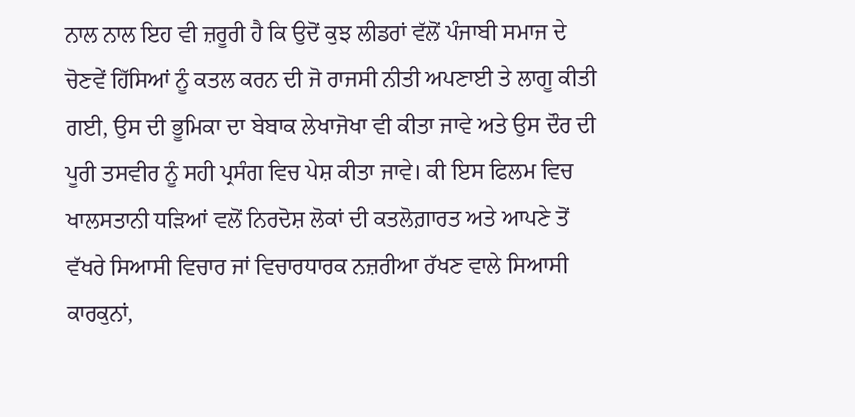ਨਾਲ ਨਾਲ ਇਹ ਵੀ ਜ਼ਰੂਰੀ ਹੈ ਕਿ ਉਦੋਂ ਕੁਝ ਲੀਡਰਾਂ ਵੱਲੋਂ ਪੰਜਾਬੀ ਸਮਾਜ ਦੇ ਚੋਣਵੇਂ ਹਿੱਸਿਆਂ ਨੂੰ ਕਤਲ ਕਰਨ ਦੀ ਜੋ ਰਾਜਸੀ ਨੀਤੀ ਅਪਣਾਈ ਤੇ ਲਾਗੂ ਕੀਤੀ ਗਈ, ਉਸ ਦੀ ਭੂਮਿਕਾ ਦਾ ਬੇਬਾਕ ਲੇਖਾਜੋਖਾ ਵੀ ਕੀਤਾ ਜਾਵੇ ਅਤੇ ਉਸ ਦੌਰ ਦੀ ਪੂਰੀ ਤਸਵੀਰ ਨੂੰ ਸਹੀ ਪ੍ਰਸੰਗ ਵਿਚ ਪੇਸ਼ ਕੀਤਾ ਜਾਵੇ। ਕੀ ਇਸ ਫਿਲਮ ਵਿਚ ਖਾਲਸਤਾਨੀ ਧੜਿਆਂ ਵਲੋਂ ਨਿਰਦੋਸ਼ ਲੋਕਾਂ ਦੀ ਕਤਲੋਗ਼ਾਰਤ ਅਤੇ ਆਪਣੇ ਤੋਂ ਵੱਖਰੇ ਸਿਆਸੀ ਵਿਚਾਰ ਜਾਂ ਵਿਚਾਰਧਾਰਕ ਨਜ਼ਰੀਆ ਰੱਖਣ ਵਾਲੇ ਸਿਆਸੀ ਕਾਰਕੁਨਾਂ,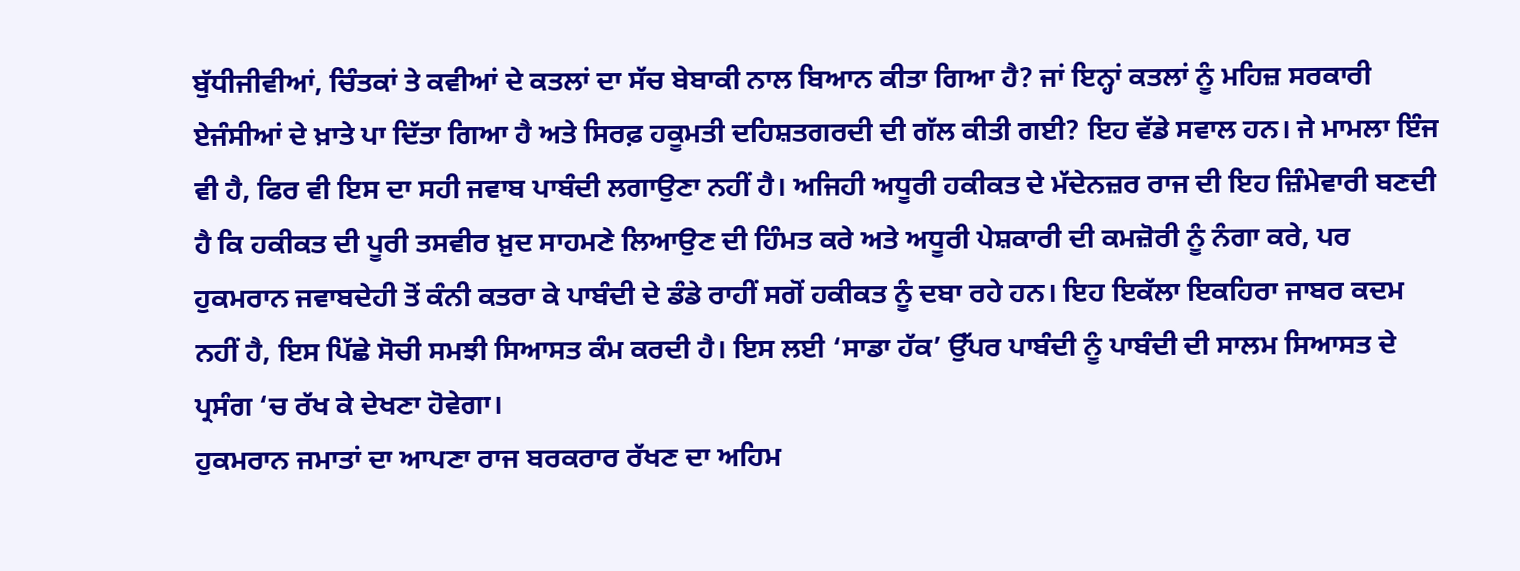ਬੁੱਧੀਜੀਵੀਆਂ, ਚਿੰਤਕਾਂ ਤੇ ਕਵੀਆਂ ਦੇ ਕਤਲਾਂ ਦਾ ਸੱਚ ਬੇਬਾਕੀ ਨਾਲ ਬਿਆਨ ਕੀਤਾ ਗਿਆ ਹੈ? ਜਾਂ ਇਨ੍ਹਾਂ ਕਤਲਾਂ ਨੂੰ ਮਹਿਜ਼ ਸਰਕਾਰੀ ਏਜੰਸੀਆਂ ਦੇ ਖ਼ਾਤੇ ਪਾ ਦਿੱਤਾ ਗਿਆ ਹੈ ਅਤੇ ਸਿਰਫ਼ ਹਕੂਮਤੀ ਦਹਿਸ਼ਤਗਰਦੀ ਦੀ ਗੱਲ ਕੀਤੀ ਗਈ? ਇਹ ਵੱਡੇ ਸਵਾਲ ਹਨ। ਜੇ ਮਾਮਲਾ ਇੰਜ ਵੀ ਹੈ, ਫਿਰ ਵੀ ਇਸ ਦਾ ਸਹੀ ਜਵਾਬ ਪਾਬੰਦੀ ਲਗਾਉਣਾ ਨਹੀਂ ਹੈ। ਅਜਿਹੀ ਅਧੂਰੀ ਹਕੀਕਤ ਦੇ ਮੱਦੇਨਜ਼ਰ ਰਾਜ ਦੀ ਇਹ ਜ਼ਿੰਮੇਵਾਰੀ ਬਣਦੀ ਹੈ ਕਿ ਹਕੀਕਤ ਦੀ ਪੂਰੀ ਤਸਵੀਰ ਖ਼ੁਦ ਸਾਹਮਣੇ ਲਿਆਉਣ ਦੀ ਹਿੰਮਤ ਕਰੇ ਅਤੇ ਅਧੂਰੀ ਪੇਸ਼ਕਾਰੀ ਦੀ ਕਮਜ਼ੋਰੀ ਨੂੰ ਨੰਗਾ ਕਰੇ, ਪਰ ਹੁਕਮਰਾਨ ਜਵਾਬਦੇਹੀ ਤੋਂ ਕੰਨੀ ਕਤਰਾ ਕੇ ਪਾਬੰਦੀ ਦੇ ਡੰਡੇ ਰਾਹੀਂ ਸਗੋਂ ਹਕੀਕਤ ਨੂੰ ਦਬਾ ਰਹੇ ਹਨ। ਇਹ ਇਕੱਲਾ ਇਕਹਿਰਾ ਜਾਬਰ ਕਦਮ ਨਹੀਂ ਹੈ, ਇਸ ਪਿੱਛੇ ਸੋਚੀ ਸਮਝੀ ਸਿਆਸਤ ਕੰਮ ਕਰਦੀ ਹੈ। ਇਸ ਲਈ ‘ਸਾਡਾ ਹੱਕ’ ਉੱਪਰ ਪਾਬੰਦੀ ਨੂੰ ਪਾਬੰਦੀ ਦੀ ਸਾਲਮ ਸਿਆਸਤ ਦੇ ਪ੍ਰਸੰਗ ‘ਚ ਰੱਖ ਕੇ ਦੇਖਣਾ ਹੋਵੇਗਾ।
ਹੁਕਮਰਾਨ ਜਮਾਤਾਂ ਦਾ ਆਪਣਾ ਰਾਜ ਬਰਕਰਾਰ ਰੱਖਣ ਦਾ ਅਹਿਮ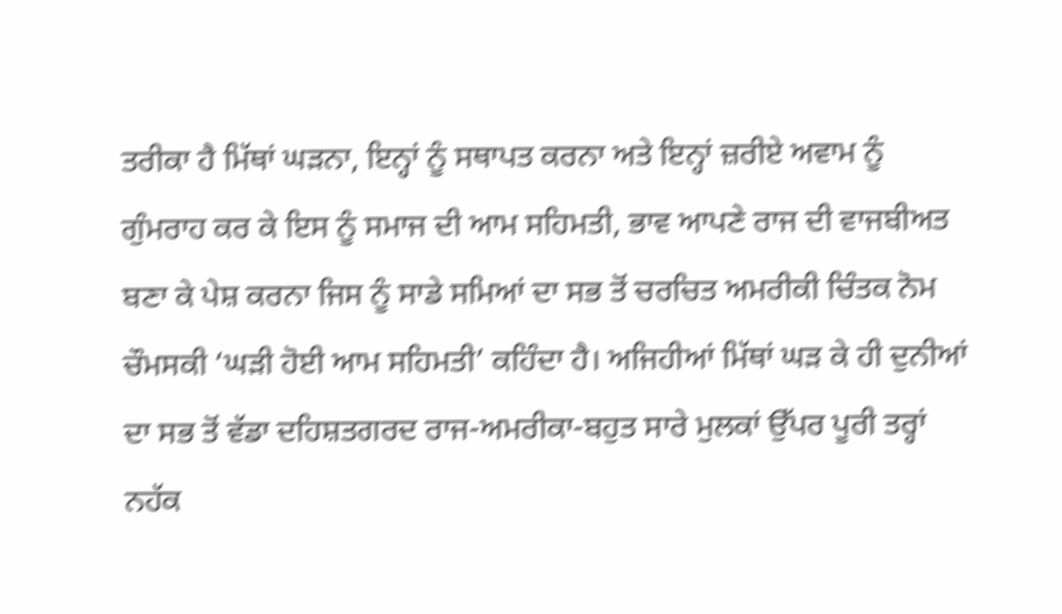ਤਰੀਕਾ ਹੈ ਮਿੱਥਾਂ ਘੜਨਾ, ਇਨ੍ਹਾਂ ਨੂੰ ਸਥਾਪਤ ਕਰਨਾ ਅਤੇ ਇਨ੍ਹਾਂ ਜ਼ਰੀਏ ਅਵਾਮ ਨੂੰ ਗੁੰਮਰਾਹ ਕਰ ਕੇ ਇਸ ਨੂੰ ਸਮਾਜ ਦੀ ਆਮ ਸਹਿਮਤੀ, ਭਾਵ ਆਪਣੇ ਰਾਜ ਦੀ ਵਾਜਬੀਅਤ ਬਣਾ ਕੇ ਪੇਸ਼ ਕਰਨਾ ਜਿਸ ਨੂੰ ਸਾਡੇ ਸਮਿਆਂ ਦਾ ਸਭ ਤੋਂ ਚਰਚਿਤ ਅਮਰੀਕੀ ਚਿੰਤਕ ਨੋਮ ਚੌਮਸਕੀ ‘ਘੜੀ ਹੋਈ ਆਮ ਸਹਿਮਤੀ’ ਕਹਿੰਦਾ ਹੈ। ਅਜਿਹੀਆਂ ਮਿੱਥਾਂ ਘੜ ਕੇ ਹੀ ਦੁਨੀਆਂ ਦਾ ਸਭ ਤੋਂ ਵੱਡਾ ਦਹਿਸ਼ਤਗਰਦ ਰਾਜ-ਅਮਰੀਕਾ-ਬਹੁਤ ਸਾਰੇ ਮੁਲਕਾਂ ਉੱਪਰ ਪੂਰੀ ਤਰ੍ਹਾਂ ਨਹੱਕ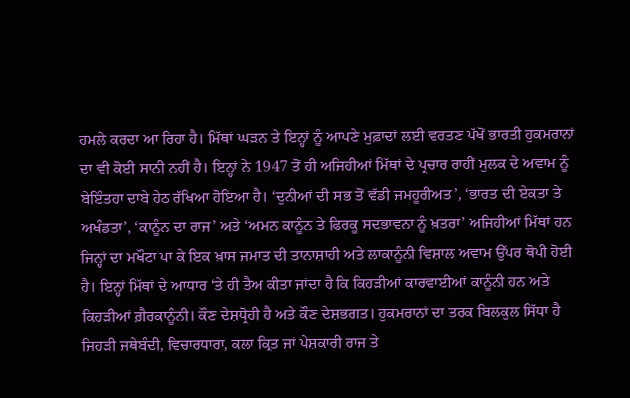ਹਮਲੇ ਕਰਦਾ ਆ ਰਿਹਾ ਹੈ। ਮਿੱਥਾਂ ਘੜਨ ਤੇ ਇਨ੍ਹਾਂ ਨੂੰ ਆਪਣੇ ਮੁਫ਼ਾਦਾਂ ਲਈ ਵਰਤਣ ਪੱਖੋਂ ਭਾਰਤੀ ਹੁਕਮਰਾਨਾਂ ਦਾ ਵੀ ਕੋਈ ਸਾਨੀ ਨਹੀਂ ਹੈ। ਇਨ੍ਹਾਂ ਨੇ 1947 ਤੋਂ ਹੀ ਅਜਿਹੀਆਂ ਮਿੱਥਾਂ ਦੇ ਪ੍ਰਚਾਰ ਰਾਹੀਂ ਮੁਲਕ ਦੇ ਅਵਾਮ ਨੂੰ ਬੇਇੰਤਹਾ ਦਾਬੇ ਹੇਠ ਰੱਖਿਆ ਹੋਇਆ ਹੈ। ‘ਦੁਨੀਆਂ ਦੀ ਸਭ ਤੋਂ ਵੱਡੀ ਜਮਹੂਰੀਅਤ’, ‘ਭਾਰਤ ਦੀ ਏਕਤਾ ਤੇ ਅਖੰਡਤਾ’, ‘ਕਾਨੂੰਨ ਦਾ ਰਾਜ’ ਅਤੇ ‘ਅਮਨ ਕਾਨੂੰਨ ਤੇ ਫਿਰਕੂ ਸਦਭਾਵਨਾ ਨੂੰ ਖ਼ਤਰਾ’ ਅਜਿਹੀਆਂ ਮਿੱਥਾਂ ਹਨ ਜਿਨ੍ਹਾਂ ਦਾ ਮਖੌਟਾ ਪਾ ਕੇ ਇਕ ਖ਼ਾਸ ਜਮਾਤ ਦੀ ਤਾਨਾਸ਼ਾਹੀ ਅਤੇ ਲਾਕਾਨੂੰਨੀ ਵਿਸ਼ਾਲ ਅਵਾਮ ਉੱਪਰ ਥੋਪੀ ਹੋਈ ਹੈ। ਇਨ੍ਹਾਂ ਮਿੱਥਾਂ ਦੇ ਆਧਾਰ ‘ਤੇ ਹੀ ਤੈਅ ਕੀਤਾ ਜਾਂਦਾ ਹੈ ਕਿ ਕਿਹੜੀਆਂ ਕਾਰਵਾਈਆਂ ਕਾਨੂੰਨੀ ਹਨ ਅਤੇ ਕਿਹੜੀਆਂ ਗ਼ੈਰਕਾਨੂੰਨੀ। ਕੌਣ ਦੇਸ਼ਧ੍ਰੋਹੀ ਹੈ ਅਤੇ ਕੌਣ ਦੇਸ਼ਭਗਤ। ਹੁਕਮਰਾਨਾਂ ਦਾ ਤਰਕ ਬਿਲਕੁਲ ਸਿੱਧਾ ਹੈ ਜਿਹੜੀ ਜਥੇਬੰਦੀ, ਵਿਚਾਰਧਾਰਾ, ਕਲਾ ਕ੍ਰਿਤ ਜਾਂ ਪੇਸ਼ਕਾਰੀ ਰਾਜ ਤੇ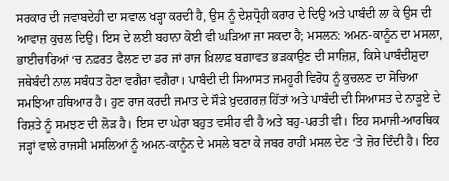ਸਰਕਾਰ ਦੀ ਜਵਾਬਦੇਹੀ ਦਾ ਸਵਾਲ ਖੜ੍ਹਾ ਕਰਦੀ ਹੈ, ਉਸ ਨੂੰ ਦੇਸ਼ਧ੍ਰੋਹੀ ਕਰਾਰ ਦੇ ਦਿਉ ਅਤੇ ਪਾਬੰਦੀ ਲਾ ਕੇ ਉਸ ਦੀ ਆਵਾਜ਼ ਕੁਚਲ ਦਿਉ। ਇਸ ਦੇ ਲਈ ਬਹਾਨਾ ਕੋਈ ਵੀ ਘੜਿਆ ਜਾ ਸਕਦਾ ਹੈ; ਮਸਲਨ: ਅਮਨ-ਕਾਨੂੰਨ ਦਾ ਮਸਲਾ, ਭਾਈਚਾਰਿਆਂ ‘ਚ ਨਫ਼ਰਤ ਫੈਲਣ ਦਾ ਡਰ ਜਾਂ ਰਾਜ ਖ਼ਿਲਾਫ਼ ਬਗ਼ਾਵਤ ਭੜਕਾਉਣ ਦੀ ਸਾਜ਼ਿਸ਼, ਕਿਸੇ ਪਾਬੰਦੀਸ਼ੁਦਾ ਜਥੇਬੰਦੀ ਨਾਲ ਸਬੰਧਤ ਹੋਣਾ ਵਗੈਰਾ ਵਗੈਰਾ। ਪਾਬੰਦੀ ਦੀ ਸਿਆਸਤ ਜਮਹੂਰੀ ਵਿਰੋਧ ਨੂੰ ਕੁਚਲਣ ਦਾ ਸੋਚਿਆ ਸਮਝਿਆ ਹਥਿਆਰ ਹੈ। ਹੁਣ ਰਾਜ ਕਰਦੀ ਜਮਾਤ ਦੇ ਸੌੜੇ ਖ਼ੁਦਗਰਜ਼ ਹਿੱਤਾਂ ਅਤੇ ਪਾਬੰਦੀ ਦੀ ਸਿਆਸਤ ਦੇ ਨਾੜੂਏ ਦੇ ਰਿਸ਼ਤੇ ਨੂੰ ਸਮਝਣ ਦੀ ਲੋੜ ਹੈ। ਇਸ ਦਾ ਘੇਰਾ ਬਹੁਤ ਵਸੀਹ ਵੀ ਹੈ ਅਤੇ ਬਹੁ-ਪਰਤੀ ਵੀ। ਇਹ ਸਮਾਜੀ-ਆਰਥਿਕ ਜੜ੍ਹਾਂ ਵਾਲੇ ਰਾਜਸੀ ਮਸਲਿਆਂ ਨੂੰ ਅਮਨ-ਕਾਨੂੰਨ ਦੇ ਮਸਲੇ ਬਣਾ ਕੇ ਜਬਰ ਰਾਹੀਂ ਮਸਲ ਦੇਣ ‘ਤੇ ਜ਼ੋਰ ਦਿੰਦੀ ਹੈ। ਇਹ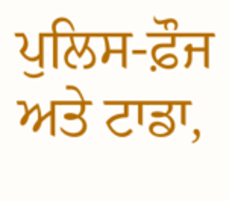ਪੁਲਿਸ-ਫ਼ੌਜ ਅਤੇ ਟਾਡਾ,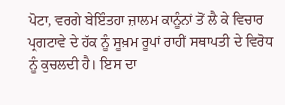ਪੋਟਾ, ਵਰਗੇ ਬੇਇੰਤਹਾ ਜ਼ਾਲਮ ਕਾਨੂੰਨਾਂ ਤੋਂ ਲੈ ਕੇ ਵਿਚਾਰ ਪ੍ਰਗਟਾਵੇ ਦੇ ਹੱਕ ਨੂੰ ਸੂਖ਼ਮ ਰੂਪਾਂ ਰਾਹੀਂ ਸਥਾਪਤੀ ਦੇ ਵਿਰੋਧ ਨੂੰ ਕੁਚਲਦੀ ਹੈ। ਇਸ ਦਾ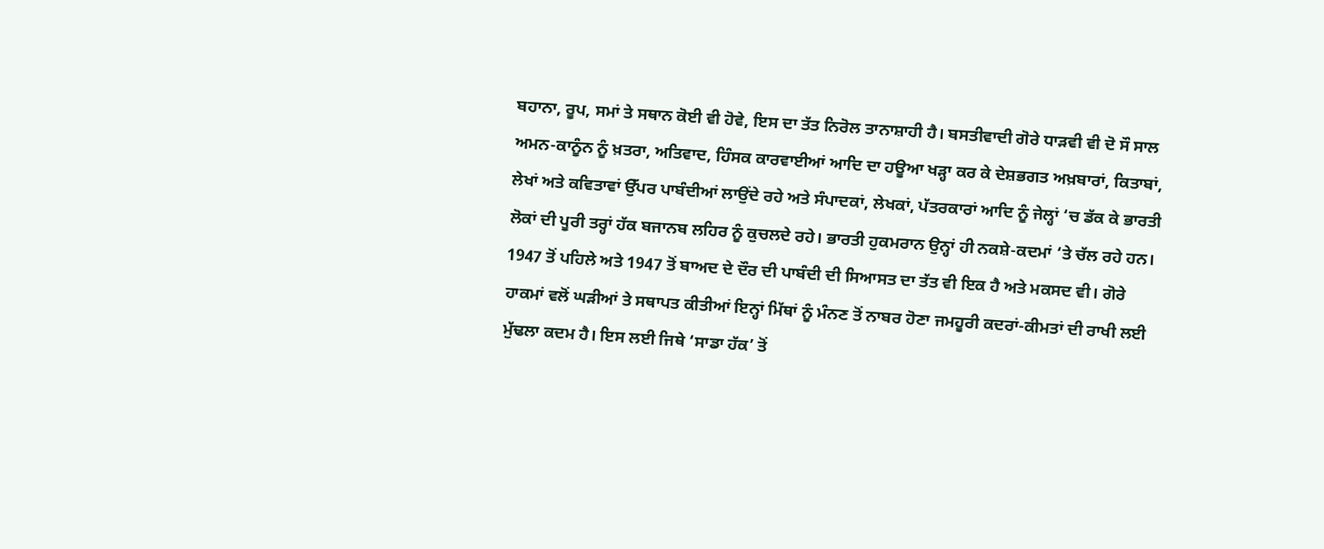ਬਹਾਨਾ, ਰੂਪ, ਸਮਾਂ ਤੇ ਸਥਾਨ ਕੋਈ ਵੀ ਹੋਵੇ, ਇਸ ਦਾ ਤੱਤ ਨਿਰੋਲ ਤਾਨਾਸ਼ਾਹੀ ਹੈ। ਬਸਤੀਵਾਦੀ ਗੋਰੇ ਧਾੜਵੀ ਵੀ ਦੋ ਸੌ ਸਾਲ ਅਮਨ-ਕਾਨੂੰਨ ਨੂੰ ਖ਼ਤਰਾ, ਅਤਿਵਾਦ, ਹਿੰਸਕ ਕਾਰਵਾਈਆਂ ਆਦਿ ਦਾ ਹਊਆ ਖੜ੍ਹਾ ਕਰ ਕੇ ਦੇਸ਼ਭਗਤ ਅਖ਼ਬਾਰਾਂ, ਕਿਤਾਬਾਂ, ਲੇਖਾਂ ਅਤੇ ਕਵਿਤਾਵਾਂ ਉੱਪਰ ਪਾਬੰਦੀਆਂ ਲਾਉਂਦੇ ਰਹੇ ਅਤੇ ਸੰਪਾਦਕਾਂ, ਲੇਖਕਾਂ, ਪੱਤਰਕਾਰਾਂ ਆਦਿ ਨੂੰ ਜੇਲ੍ਹਾਂ ‘ਚ ਡੱਕ ਕੇ ਭਾਰਤੀ ਲੋਕਾਂ ਦੀ ਪੂਰੀ ਤਰ੍ਹਾਂ ਹੱਕ ਬਜਾਨਬ ਲਹਿਰ ਨੂੰ ਕੁਚਲਦੇ ਰਹੇ। ਭਾਰਤੀ ਹੁਕਮਰਾਨ ਉਨ੍ਹਾਂ ਹੀ ਨਕਸ਼ੇ-ਕਦਮਾਂ ‘ਤੇ ਚੱਲ ਰਹੇ ਹਨ। 1947 ਤੋਂ ਪਹਿਲੇ ਅਤੇ 1947 ਤੋਂ ਬਾਅਦ ਦੇ ਦੌਰ ਦੀ ਪਾਬੰਦੀ ਦੀ ਸਿਆਸਤ ਦਾ ਤੱਤ ਵੀ ਇਕ ਹੈ ਅਤੇ ਮਕਸਦ ਵੀ। ਗੋਰੇ ਹਾਕਮਾਂ ਵਲੋਂ ਘੜੀਆਂ ਤੇ ਸਥਾਪਤ ਕੀਤੀਆਂ ਇਨ੍ਹਾਂ ਮਿੱਥਾਂ ਨੂੰ ਮੰਨਣ ਤੋਂ ਨਾਬਰ ਹੋਣਾ ਜਮਹੂਰੀ ਕਦਰਾਂ-ਕੀਮਤਾਂ ਦੀ ਰਾਖੀ ਲਈ ਮੁੱਢਲਾ ਕਦਮ ਹੈ। ਇਸ ਲਈ ਜਿਥੇ ‘ਸਾਡਾ ਹੱਕ’ ਤੋਂ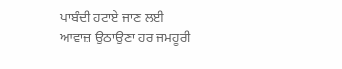ਪਾਬੰਦੀ ਹਟਾਏ ਜਾਣ ਲਈ ਆਵਾਜ਼ ਉਠਾਉਣਾ ਹਰ ਜਮਹੂਰੀ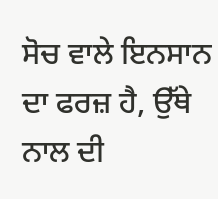ਸੋਚ ਵਾਲੇ ਇਨਸਾਨ ਦਾ ਫਰਜ਼ ਹੈ, ਉੱਥੇ ਨਾਲ ਦੀ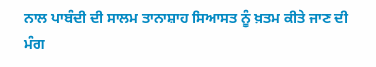ਨਾਲ ਪਾਬੰਦੀ ਦੀ ਸਾਲਮ ਤਾਨਾਸ਼ਾਹ ਸਿਆਸਤ ਨੂੰ ਖ਼ਤਮ ਕੀਤੇ ਜਾਣ ਦੀ ਮੰਗ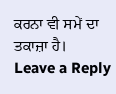ਕਰਨਾ ਵੀ ਸਮੇਂ ਦਾ ਤਕਾਜ਼ਾ ਹੈ।
Leave a Reply